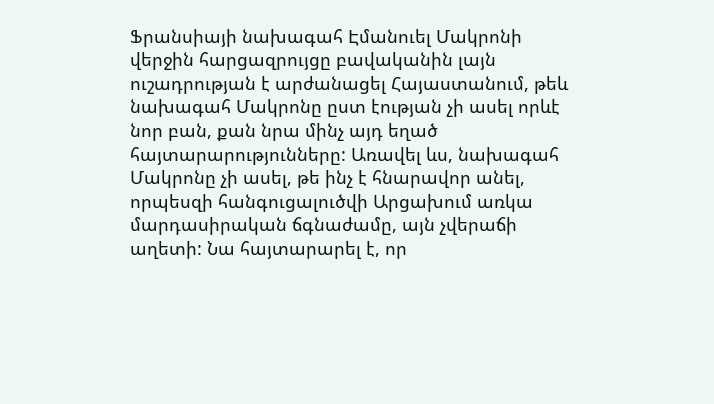Ֆրանսիայի նախագահ Էմանուել Մակրոնի վերջին հարցազրույցը բավականին լայն ուշադրության է արժանացել Հայաստանում, թեև նախագահ Մակրոնը ըստ էության չի ասել որևէ նոր բան, քան նրա մինչ այդ եղած հայտարարությունները: Առավել ևս, նախագահ Մակրոնը չի ասել, թե ինչ է հնարավոր անել, որպեսզի հանգուցալուծվի Արցախում առկա մարդասիրական ճգնաժամը, այն չվերաճի աղետի: Նա հայտարարել է, որ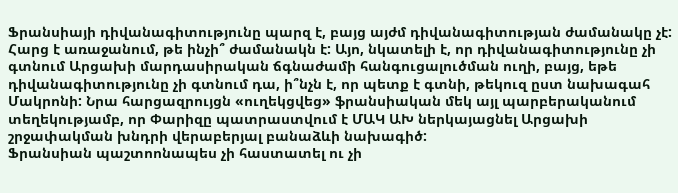Ֆրանսիայի դիվանագիտությունը պարզ է, բայց այժմ դիվանագիտության ժամանակը չէ:
Հարց է առաջանում, թե ինչի՞ ժամանակն է: Այո, նկատելի է, որ դիվանագիտությունը չի գտնում Արցախի մարդասիրական ճգնաժամի հանգուցալուծման ուղի, բայց, եթե դիվանագիտությունը չի գտնում դա, ի՞նչն է, որ պետք է գտնի, թեկուզ ըստ նախագահ Մակրոնի: Նրա հարցազրույցն «ուղեկցվեց» ֆրանսիական մեկ այլ պարբերականում տեղեկությամբ, որ Փարիզը պատրաստվում է ՄԱԿ ԱԽ ներկայացնել Արցախի շրջափակման խնդրի վերաբերյալ բանաձևի նախագիծ:
Ֆրանսիան պաշտոոնապես չի հաստատել ու չի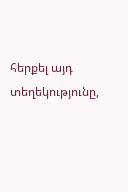հերքել այդ տեղեկությունը,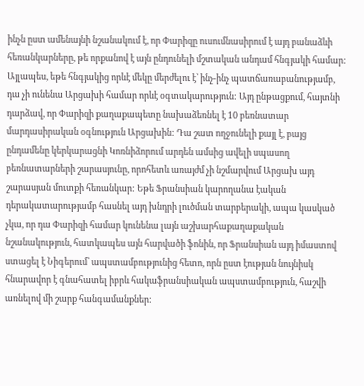ինչն ըստ ամենայնի նշանակում է, որ Փարիզը ուսումնասիրում է այդ բանաձևի հեռանկարները, թե որքանով է այն ընդունելի մշտական անդամ հնգյակի համար: Այլապես, եթե հնգյակից որևէ մեկը մերժելու է՝ ինչ-ինչ պատճառաբանությամբ, դա չի ունենա Արցախի համար որևէ օգտակարություն: Այդ ընթացքում, հայտնի դարձավ, որ Փարիզի քաղաքապետը նախաձեռնել է 10 բեռնատար մարդասիրական օգնություն Արցախին: Դա շատ ողջունելի քայլ է, բայց ընդամենը կերկարացնի Կոռնիձորում արդեն ամսից ավելի սպասող բեռնատարների շարասյունը, որոհետև առայժմ չի նշմարվում Արցախ այդ շարասյան մուտքի հեռանկար: Եթե Ֆրանսիան կարողանա էական դերակատարությամբ հասնել այդ խնդրի լուծման տարբերակի, ապա կասկած չկա, որ դա Փարիզի համար կունենա լայն աշխարհաքաղաքական նշանակություն, հատկապես այն հարվածի ֆոնին, որ Ֆրանսիան այդ իմաստով ստացել է Նիգերում՝ ապստամբությունից հետո, որն ըստ էության նույնիսկ հնարավոր է գնահատել իբրև հակաֆրանսիական ապստամբություն, հաշվի առնելով մի շարք հանգամանքներ: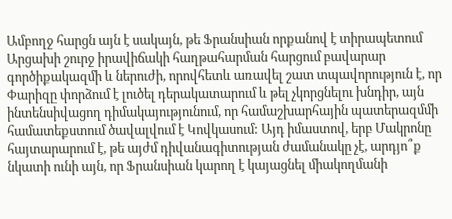Ամբողջ հարցն այն է սակայն, թե Ֆրանսիան որքանով է տիրապետում Արցախի շուրջ իրավիճակի հաղթահարման հարցում բավարար գործիքակազմի և ներուժի, որովհետև առավել շատ տպավորություն է, որ Փարիզը փորձում է լուծել դերակատարում և թել չկորցնելու խնդիր, այն ինտենսիվացող դիմակայությունում, որ համաշխարհային պատերազմմի համատեքստում ծավալվում է Կովկասում: Այդ իմաստով, երբ Մակրոնը հայտարարում է, թե այժմ դիվանագիտության ժամանակը չէ, արդյո՞ք նկատի ունի այն, որ Ֆրանսիան կարող է կայացնել միակողմանի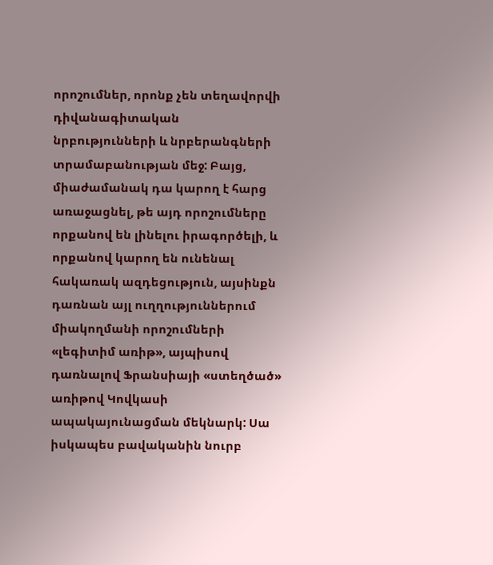որոշումներ, որոնք չեն տեղավորվի դիվանագիտական նրբությունների և նրբերանգների տրամաբանության մեջ: Բայց, միաժամանակ դա կարող է հարց առաջացնել, թե այդ որոշումները որքանով են լինելու իրագործելի, և որքանով կարող են ունենալ հակառակ ազդեցություն, այսինքն դառնան այլ ուղղություններում միակողմանի որոշումների «լեգիտիմ առիթ», այպիսով դառնալով Ֆրանսիայի «ստեղծած» առիթով Կովկասի ապակայունացման մեկնարկ: Սա իսկապես բավականին նուրբ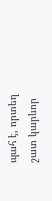պահ է, որտեղ շատ կարևոր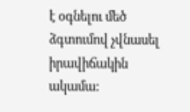է օգնելու մեծ ձգտումով չվնասել իրավիճակին ակամա: